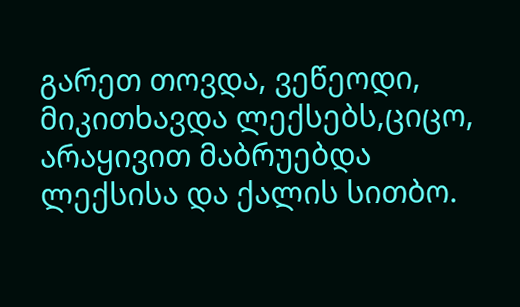გარეთ თოვდა, ვეწეოდი,
მიკითხავდა ლექსებს,ციცო,
არაყივით მაბრუებდა
ლექსისა და ქალის სითბო.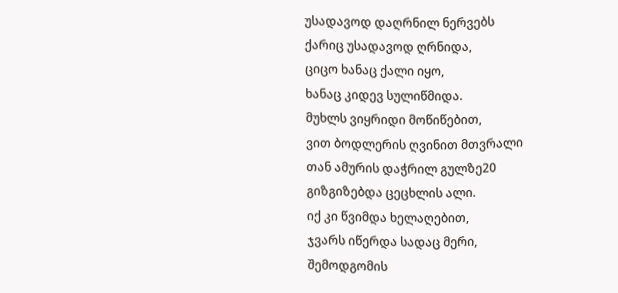უსადავოდ დაღრნილ ნერვებს
ქარიც უსადავოდ ღრნიდა,
ციცო ხანაც ქალი იყო,
ხანაც კიდევ სულიწმიდა.
მუხლს ვიყრიდი მოწიწებით,
ვით ბოდლერის ღვინით მთვრალი
თან ამურის დაჭრილ გულზე20
გიზგიზებდა ცეცხლის ალი.
იქ კი წვიმდა ხელაღებით,
ჯვარს იწერდა სადაც მერი,
შემოდგომის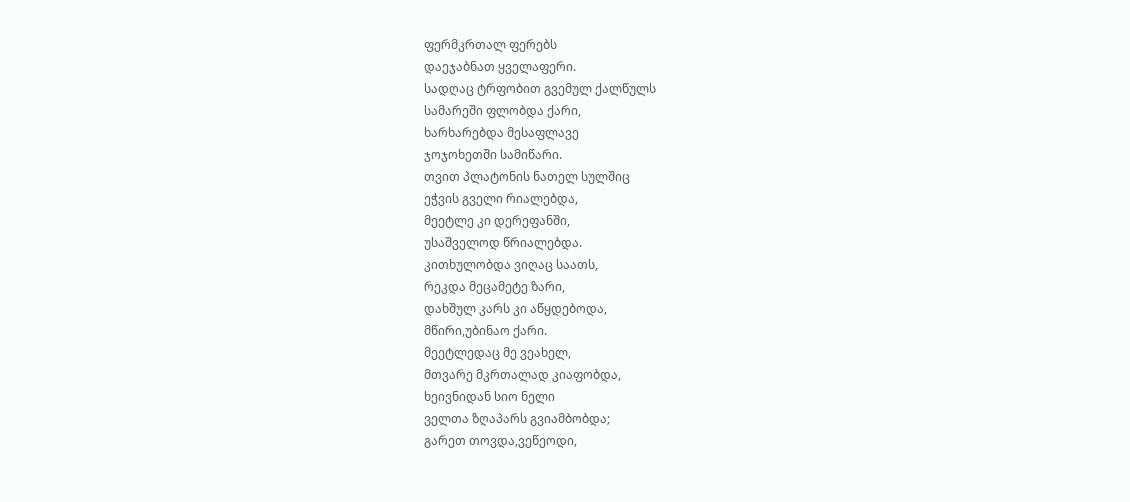ფერმკრთალ ფერებს
დაეჯაბნათ ყველაფერი.
სადღაც ტრფობით გვემულ ქალწულს
სამარეში ფლობდა ქარი,
ხარხარებდა მესაფლავე
ჯოჯოხეთში სამიწარი.
თვით პლატონის ნათელ სულშიც
ეჭვის გველი რიალებდა,
მეეტლე კი დერეფანში,
უსაშველოდ წრიალებდა.
კითხულობდა ვიღაც საათს,
რეკდა მეცამეტე ზარი,
დახშულ კარს კი აწყდებოდა,
მწირი,უბინაო ქარი.
მეეტლედაც მე ვეახელ,
მთვარე მკრთალად კიაფობდა,
ხეივნიდან სიო ნელი
ველთა ზღაპარს გვიამბობდა;
გარეთ თოვდა,ვეწეოდი,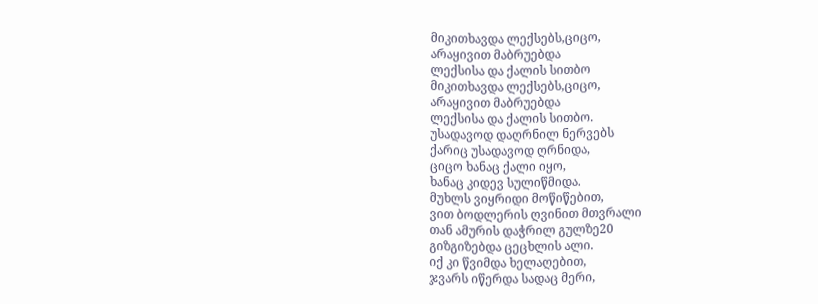მიკითხავდა ლექსებს,ციცო,
არაყივით მაბრუებდა
ლექსისა და ქალის სითბო
მიკითხავდა ლექსებს,ციცო,
არაყივით მაბრუებდა
ლექსისა და ქალის სითბო.
უსადავოდ დაღრნილ ნერვებს
ქარიც უსადავოდ ღრნიდა,
ციცო ხანაც ქალი იყო,
ხანაც კიდევ სულიწმიდა.
მუხლს ვიყრიდი მოწიწებით,
ვით ბოდლერის ღვინით მთვრალი
თან ამურის დაჭრილ გულზე20
გიზგიზებდა ცეცხლის ალი.
იქ კი წვიმდა ხელაღებით,
ჯვარს იწერდა სადაც მერი,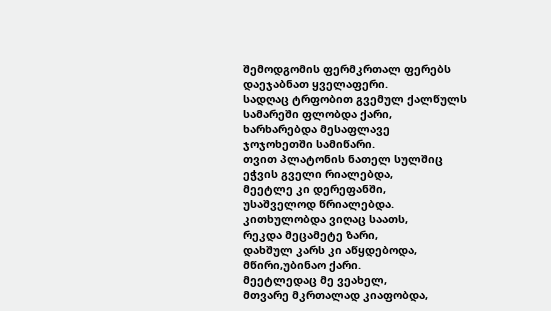შემოდგომის ფერმკრთალ ფერებს
დაეჯაბნათ ყველაფერი.
სადღაც ტრფობით გვემულ ქალწულს
სამარეში ფლობდა ქარი,
ხარხარებდა მესაფლავე
ჯოჯოხეთში სამიწარი.
თვით პლატონის ნათელ სულშიც
ეჭვის გველი რიალებდა,
მეეტლე კი დერეფანში,
უსაშველოდ წრიალებდა.
კითხულობდა ვიღაც საათს,
რეკდა მეცამეტე ზარი,
დახშულ კარს კი აწყდებოდა,
მწირი,უბინაო ქარი.
მეეტლედაც მე ვეახელ,
მთვარე მკრთალად კიაფობდა,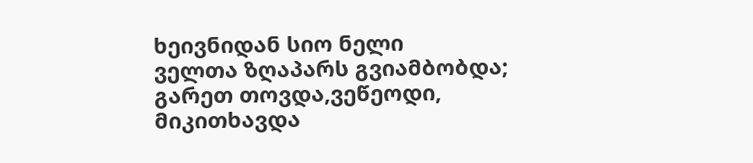ხეივნიდან სიო ნელი
ველთა ზღაპარს გვიამბობდა;
გარეთ თოვდა,ვეწეოდი,
მიკითხავდა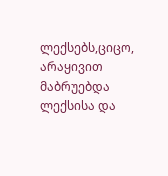ლექსებს,ციცო,
არაყივით მაბრუებდა
ლექსისა და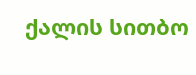ქალის სითბო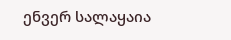ენვერ სალაყაია